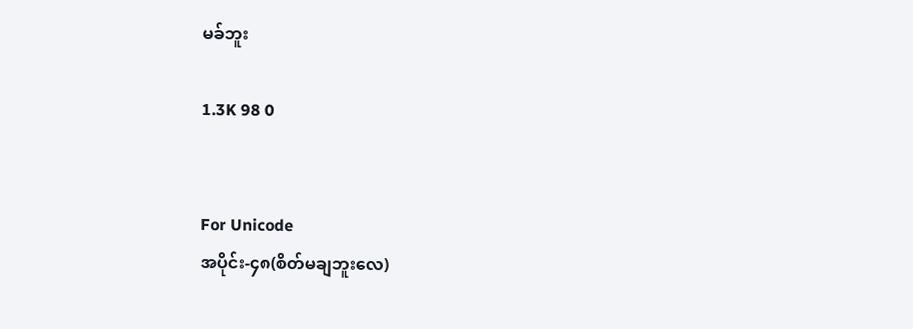မခ်ဘူး

1.3K 98 0


For Unicode
အပိုင်း-၄၈(စိတ်မချဘူးလေ)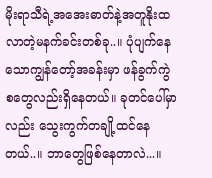မိုးရာသီရဲ့အအေးဓာတ်နဲ့အတူနိုးထလာတဲ့မနက်ခင်းတစ်ခု..။ ပုံပျက်နေသောကျွန်တော့်အခန်းမှာ ဖန်ခွက်ကွဲစ‌တွေလည်းရှိနေတယ်။ ခုတင်ပေါ်မှာလည်း သွေးကွက်တချို့ထင်နေတယ်..။ ဘာတွေဖြစ်နေတာလဲ...။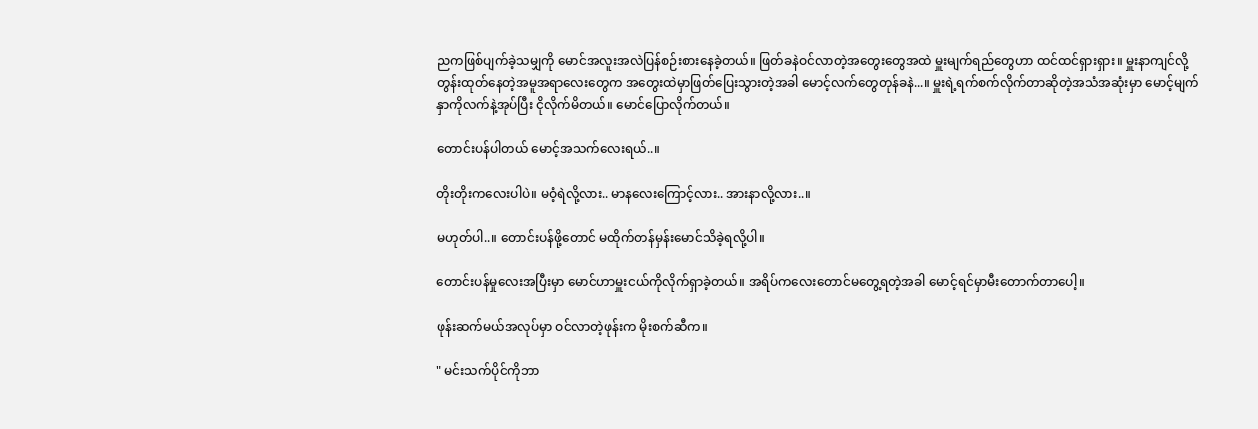ညကဖြစ်ပျက်ခဲ့သမျှကို မောင်အလူးအလဲပြန်စဉ်းစားနေခဲ့တယ်။ ဖြတ်ခနဲဝင်လာတဲ့အတွေးတွေအထဲ မှူးမျက်ရည်တွေဟာ ထင်ထင်ရှားရှား။ မှူးနာကျင်လို့တွန်းထုတ်နေ‌တဲ့အမူအရာလေးတွေက အတွေးထဲမှာဖြတ်ပြေးသွားတဲ့အခါ မောင့်လက်တွေတုန်ခနဲ...။ မှူးရဲ့ရက်စက်လိုက်တာဆိုတဲ့အသံအဆုံးမှာ မောင့်မျက်နှာကိုလက်နဲ့အုပ်ပြီး ငိုလိုက်မိတယ်။ မောင်ပြောလိုက်တယ်။

တောင်းပန်ပါတယ် မောင့်အသက်လေးရယ်..။

တိုးတိုးကလေးပါပဲ။ မဝံ့ရဲလို့လား.. မာနလေးကြောင့်လား.. အားနာလို့လား..။

မဟုတ်ပါ..။ တောင်းပန်ဖို့တောင် မထိုက်တန်မှန်းမောင်သိခဲ့ရလို့ပါ။

တောင်းပန်မှုလေးအပြီးမှာ မောင်ဟာမှူးငယ်ကိုလိုက်ရှာခဲ့တယ်။ အရိပ်ကလေးတောင်မတွေ့ရတဲ့အခါ မောင့်ရင်မှာမီးတောက်တာပေါ့။

ဖုန်းဆက်မယ်အလုပ်မှာ ဝင်လာတဲ့ဖုန်းက မိုးစက်ဆီက။

" မင်းသက်ပိုင်ကိုဘာ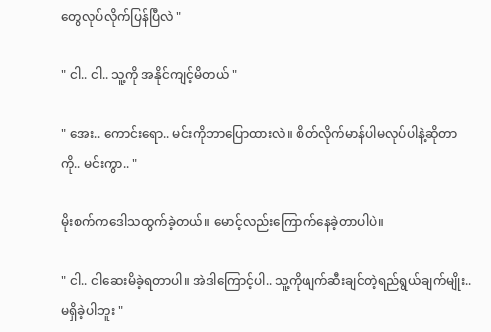တွေလုပ်လိုက်ပြန်ပြီလဲ "

" ငါ.. ငါ.. သူ့ကို အနိုင်ကျင့်မိတယ် "

" အေး.. ကောင်းရော.. မင်းကိုဘာပြောထားလဲ။ စိတ်လိုက်မာန်ပါမလုပ်ပါနဲ့ဆိုတာကို.. မင်းကွာ.. "

မိုးစက်ကဒေါသထွက်ခဲ့တယ်။ မောင့်လည်းကြောက်နေခဲ့တာပါပဲ။

" ငါ.. ငါဆေးမိခဲ့ရတာပါ။ အဲဒါကြောင့်ပါ.. သူ့ကိုဖျက်ဆီးချင်တဲ့ရည်ရွယ်ချက်မျိုး.. မရှိခဲ့ပါဘူး "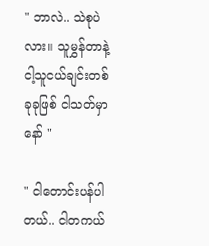" ဘာလဲ.. သဲစုပဲလား။ သူမွှန်တာနဲ့ငါ့သူငယ်ချင်းတစ်ခုခုဖြစ် ငါသတ်မှာနော် "

" ငါတောင်းပန်ပါတယ်.. ငါတကယ်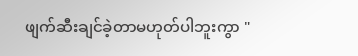ဖျက်ဆီးချင်ခဲ့တာမဟုတ်ပါဘူးကွာ "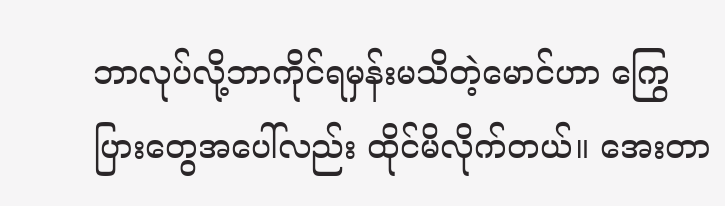ဘာလုပ်လို့ဘာကိုင်ရမှန်းမသိတဲ့မောင်ဟာ ကြွေပြားတွေအပေါ်လည်း ထိုင်မိလိုက်တယ်။ အေးတာ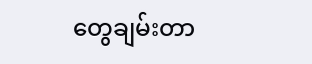တွေချမ်းတာ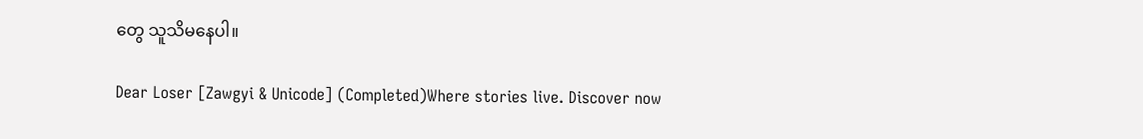တွေ သူသိမနေပါ။

Dear Loser [Zawgyi & Unicode] (Completed)Where stories live. Discover now